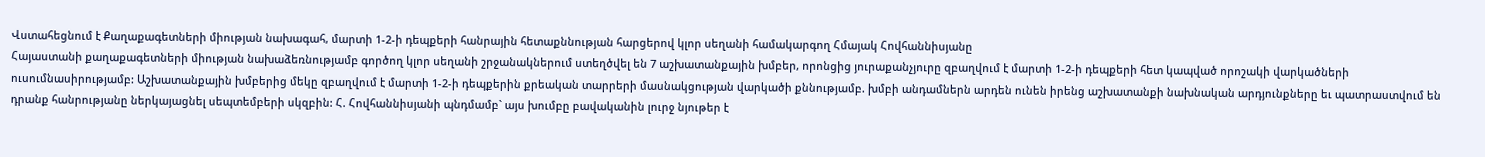Վստահեցնում է Քաղաքագետների միության նախագահ, մարտի 1-2-ի դեպքերի հանրային հետաքննության հարցերով կլոր սեղանի համակարգող Հմայակ Հովհաննիսյանը
Հայաստանի քաղաքագետների միության նախաձեռնությամբ գործող կլոր սեղանի շրջանակներում ստեղծվել են 7 աշխատանքային խմբեր, որոնցից յուրաքանչյուրը զբաղվում է մարտի 1-2-ի դեպքերի հետ կապված որոշակի վարկածների ուսումնասիրությամբ: Աշխատանքային խմբերից մեկը զբաղվում է մարտի 1-2-ի դեպքերին քրեական տարրերի մասնակցության վարկածի քննությամբ. խմբի անդամներն արդեն ունեն իրենց աշխատանքի նախնական արդյունքները եւ պատրաստվում են դրանք հանրությանը ներկայացնել սեպտեմբերի սկզբին: Հ. Հովհաննիսյանի պնդմամբ` այս խումբը բավականին լուրջ նյութեր է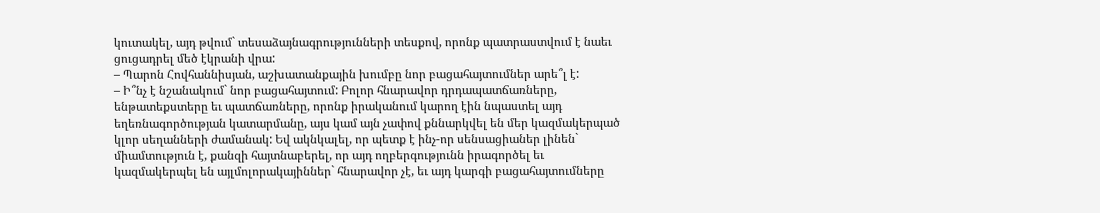կուտակել, այդ թվում` տեսաձայնագրությունների տեսքով, որոնք պատրաստվում է նաեւ ցուցադրել մեծ էկրանի վրա:
– Պարոն Հովհաննիսյան, աշխատանքային խումբը նոր բացահայտումներ արե՞լ է:
– Ի՞նչ է նշանակում` նոր բացահայտում: Բոլոր հնարավոր դրդապատճառները, ենթատեքստերը եւ պատճառները, որոնք իրականում կարող էին նպաստել այդ եղեռնագործության կատարմանը, այս կամ այն չափով քննարկվել են մեր կազմակերպած կլոր սեղանների ժամանակ: Եվ ակնկալել, որ պետք է ինչ-որ սենսացիաներ լինեն` միամտություն է, քանզի հայտնաբերել, որ այդ ողբերգությունն իրագործել եւ կազմակերպել են այլմոլորակայիններ` հնարավոր չէ, եւ այդ կարգի բացահայտումները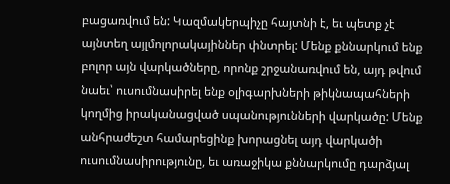բացառվում են: Կազմակերպիչը հայտնի է, եւ պետք չէ այնտեղ այլմոլորակայիններ փնտրել: Մենք քննարկում ենք բոլոր այն վարկածները, որոնք շրջանառվում են, այդ թվում նաեւ՝ ուսումնասիրել ենք օլիգարխների թիկնապահների կողմից իրականացված սպանությունների վարկածը: Մենք անհրաժեշտ համարեցինք խորացնել այդ վարկածի ուսումնասիրությունը, եւ առաջիկա քննարկումը դարձյալ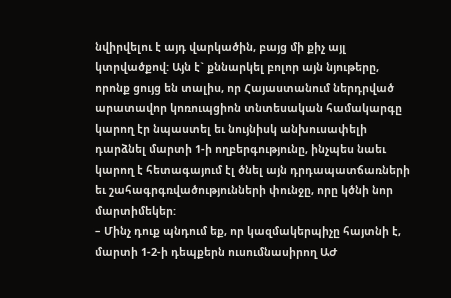նվիրվելու է այդ վարկածին, բայց մի քիչ այլ կտրվածքով: Այն է` քննարկել բոլոր այն նյութերը, որոնք ցույց են տալիս, որ Հայաստանում ներդրված արատավոր կոռուպցիոն տնտեսական համակարգը կարող էր նպաստել եւ նույնիսկ անխուսափելի դարձնել մարտի 1-ի ողբերգությունը, ինչպես նաեւ կարող է հետագայում էլ ծնել այն դրդապատճառների եւ շահագրգռվածությունների փունջը, որը կծնի նոր մարտիմեկեր:
– Մինչ դուք պնդում եք, որ կազմակերպիչը հայտնի է, մարտի 1-2-ի դեպքերն ուսումնասիրող ԱԺ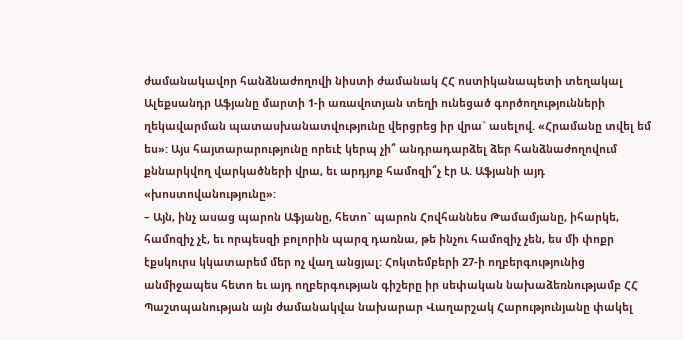ժամանակավոր հանձնաժողովի նիստի ժամանակ ՀՀ ոստիկանապետի տեղակալ Ալեքսանդր Աֆյանը մարտի 1-ի առավոտյան տեղի ունեցած գործողությունների ղեկավարման պատասխանատվությունը վերցրեց իր վրա` ասելով. «Հրամանը տվել եմ ես»: Այս հայտարարությունը որեւէ կերպ չի՞ անդրադարձել ձեր հանձնաժողովում քննարկվող վարկածների վրա, եւ արդյոք համոզի՞չ էր Ա. Աֆյանի այդ «խոստովանությունը»:
– Այն, ինչ ասաց պարոն Աֆյանը, հետո` պարոն Հովհաննես Թամամյանը, իհարկե, համոզիչ չէ, եւ որպեսզի բոլորին պարզ դառնա, թե ինչու համոզիչ չեն, ես մի փոքր էքսկուրս կկատարեմ մեր ոչ վաղ անցյալ: Հոկտեմբերի 27-ի ողբերգությունից անմիջապես հետո եւ այդ ողբերգության գիշերը իր սեփական նախաձեռնությամբ ՀՀ Պաշտպանության այն ժամանակվա նախարար Վաղարշակ Հարությունյանը փակել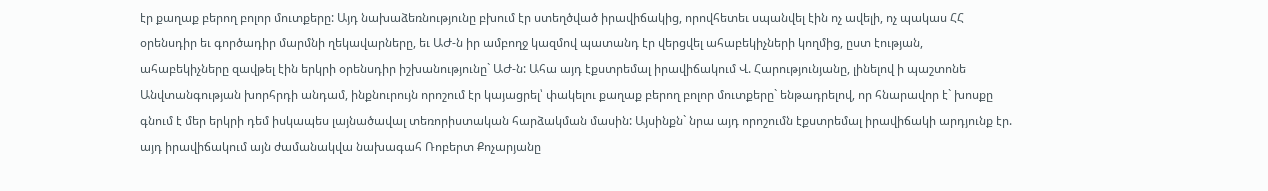էր քաղաք բերող բոլոր մուտքերը: Այդ նախաձեռնությունը բխում էր ստեղծված իրավիճակից, որովհետեւ սպանվել էին ոչ ավելի, ոչ պակաս ՀՀ օրենսդիր եւ գործադիր մարմնի ղեկավարները, եւ ԱԺ-ն իր ամբողջ կազմով պատանդ էր վերցվել ահաբեկիչների կողմից, ըստ էության, ահաբեկիչները զավթել էին երկրի օրենսդիր իշխանությունը` ԱԺ-ն: Ահա այդ էքստրեմալ իրավիճակում Վ. Հարությունյանը, լինելով ի պաշտոնե Անվտանգության խորհրդի անդամ, ինքնուրույն որոշում էր կայացրել՝ փակելու քաղաք բերող բոլոր մուտքերը` ենթադրելով, որ հնարավոր է` խոսքը գնում է մեր երկրի դեմ իսկապես լայնածավալ տեռորիստական հարձակման մասին: Այսինքն` նրա այդ որոշումն էքստրեմալ իրավիճակի արդյունք էր. այդ իրավիճակում այն ժամանակվա նախագահ Ռոբերտ Քոչարյանը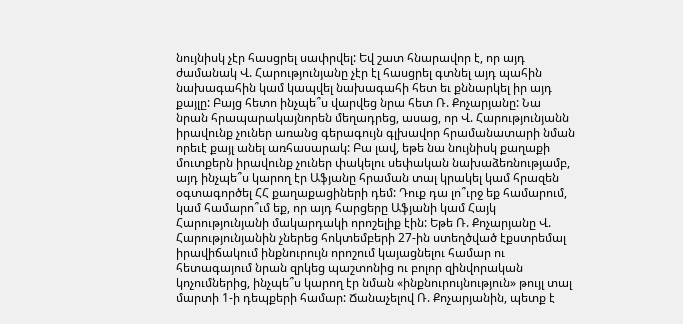նույնիսկ չէր հասցրել սափրվել: Եվ շատ հնարավոր է, որ այդ ժամանակ Վ. Հարությունյանը չէր էլ հասցրել գտնել այդ պահին նախագահին կամ կապվել նախագահի հետ եւ քննարկել իր այդ քայլը: Բայց հետո ինչպե՞ս վարվեց նրա հետ Ռ. Քոչարյանը: Նա նրան հրապարակայնորեն մեղադրեց, ասաց, որ Վ. Հարությունյանն իրավունք չուներ առանց գերագույն գլխավոր հրամանատարի նման որեւէ քայլ անել առհասարակ: Բա լավ, եթե նա նույնիսկ քաղաքի մուտքերն իրավունք չուներ փակելու սեփական նախաձեռնությամբ, այդ ինչպե՞ս կարող էր Աֆյանը հրաման տալ կրակել կամ հրազեն օգտագործել ՀՀ քաղաքացիների դեմ: Դուք դա լո՞ւրջ եք համարում, կամ համարո՞ւմ եք, որ այդ հարցերը Աֆյանի կամ Հայկ Հարությունյանի մակարդակի որոշելիք էին: Եթե Ռ. Քոչարյանը Վ. Հարությունյանին չներեց հոկտեմբերի 27-ին ստեղծված էքստրեմալ իրավիճակում ինքնուրույն որոշում կայացնելու համար ու հետագայում նրան զրկեց պաշտոնից ու բոլոր զինվորական կոչումներից, ինչպե՞ս կարող էր նման «ինքնուրույնություն» թույլ տալ մարտի 1-ի դեպքերի համար: Ճանաչելով Ռ. Քոչարյանին, պետք է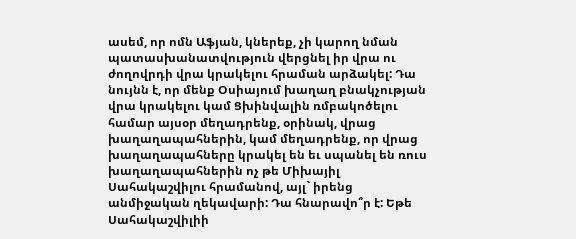ասեմ, որ ոմն Աֆյան, կներեք, չի կարող նման պատասխանատվություն վերցնել իր վրա ու ժողովրդի վրա կրակելու հրաման արձակել: Դա նույնն է, որ մենք Օսիայում խաղաղ բնակչության վրա կրակելու կամ Ցխինվալին ռմբակոծելու համար այսօր մեղադրենք, օրինակ, վրաց խաղաղապահներին, կամ մեղադրենք, որ վրաց խաղաղապահները կրակել են եւ սպանել են ռուս խաղաղապահներին ոչ թե Միխայիլ Սահակաշվիլու հրամանով, այլ` իրենց անմիջական ղեկավարի: Դա հնարավո՞ր է: Եթե Սահակաշվիլիի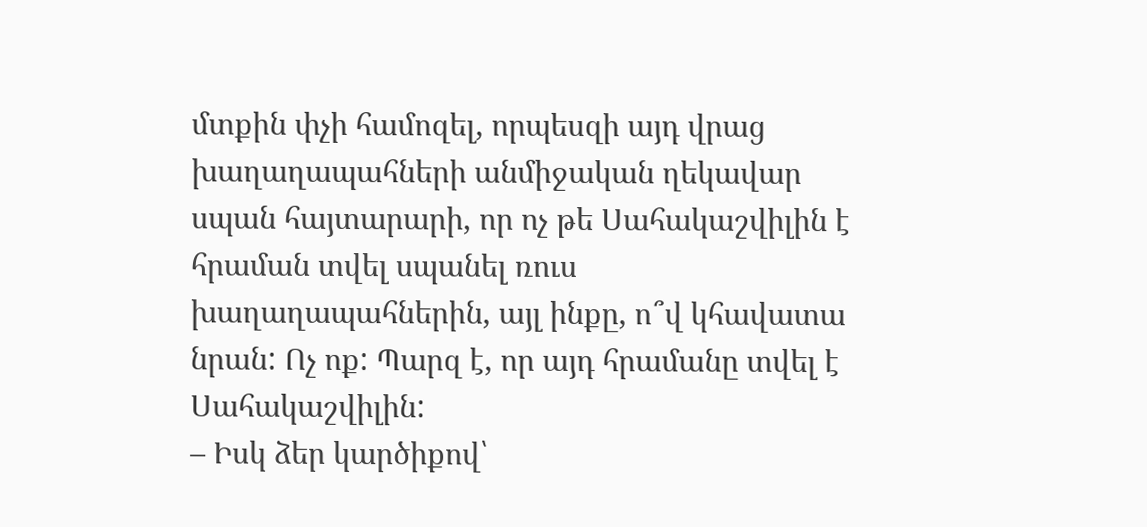մտքին փչի համոզել, որպեսզի այդ վրաց խաղաղապահների անմիջական ղեկավար սպան հայտարարի, որ ոչ թե Սահակաշվիլին է հրաման տվել սպանել ռուս խաղաղապահներին, այլ ինքը, ո՞վ կհավատա նրան: Ոչ ոք: Պարզ է, որ այդ հրամանը տվել է Սահակաշվիլին:
– Իսկ ձեր կարծիքով՝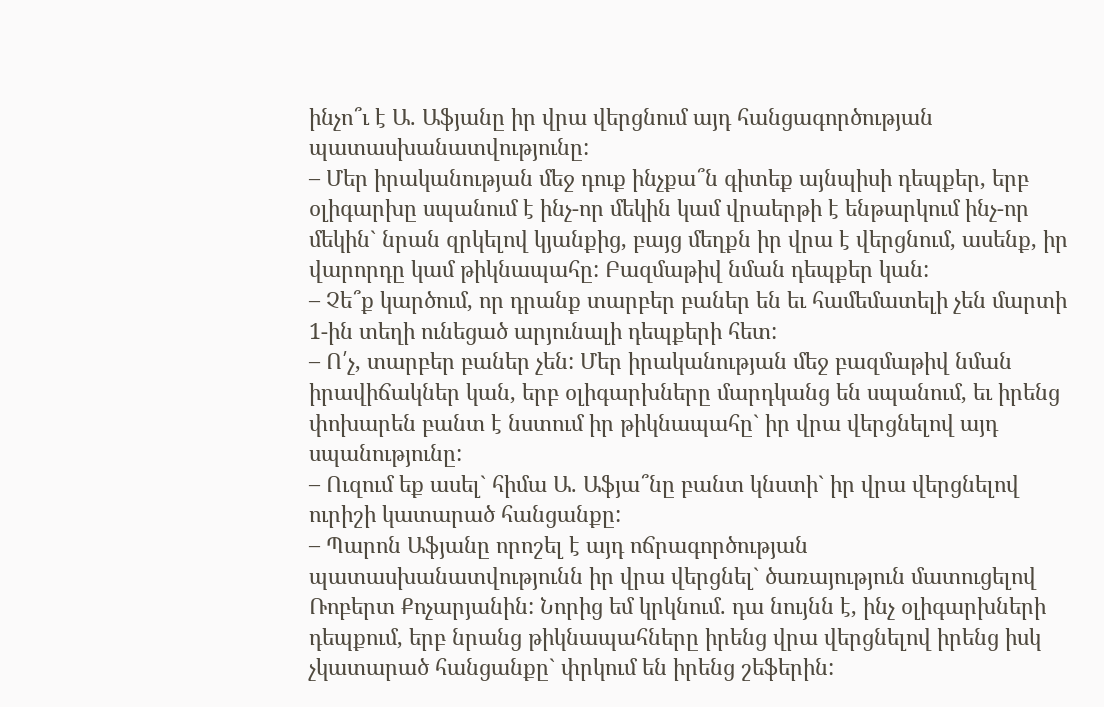ինչո՞ւ է Ա. Աֆյանը իր վրա վերցնում այդ հանցագործության պատասխանատվությունը:
– Մեր իրականության մեջ դուք ինչքա՞ն գիտեք այնպիսի դեպքեր, երբ օլիգարխը սպանում է ինչ-որ մեկին կամ վրաերթի է ենթարկում ինչ-որ մեկին` նրան զրկելով կյանքից, բայց մեղքն իր վրա է վերցնում, ասենք, իր վարորդը կամ թիկնապահը: Բազմաթիվ նման դեպքեր կան:
– Չե՞ք կարծում, որ դրանք տարբեր բաներ են եւ համեմատելի չեն մարտի 1-ին տեղի ունեցած արյունալի դեպքերի հետ:
– Ո՛չ, տարբեր բաներ չեն: Մեր իրականության մեջ բազմաթիվ նման իրավիճակներ կան, երբ օլիգարխները մարդկանց են սպանում, եւ իրենց փոխարեն բանտ է նստում իր թիկնապահը` իր վրա վերցնելով այդ սպանությունը:
– Ուզում եք ասել` հիմա Ա. Աֆյա՞նը բանտ կնստի` իր վրա վերցնելով ուրիշի կատարած հանցանքը:
– Պարոն Աֆյանը որոշել է այդ ոճրագործության պատասխանատվությունն իր վրա վերցնել` ծառայություն մատուցելով Ռոբերտ Քոչարյանին: Նորից եմ կրկնում. դա նույնն է, ինչ օլիգարխների դեպքում, երբ նրանց թիկնապահները իրենց վրա վերցնելով իրենց իսկ չկատարած հանցանքը` փրկում են իրենց շեֆերին: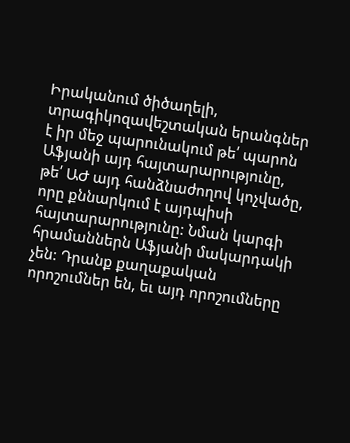Իրականում ծիծաղելի, տրագիկոզավեշտական երանգներ է իր մեջ պարունակում թե՛ պարոն Աֆյանի այդ հայտարարությունը, թե՛ ԱԺ այդ հանձնաժողով կոչվածը, որը քննարկում է այդպիսի հայտարարությունը: Նման կարգի հրամաններն Աֆյանի մակարդակի չեն: Դրանք քաղաքական որոշումներ են, եւ այդ որոշումները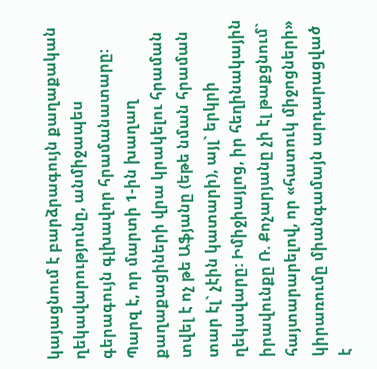կայացնում է բարձրագույն քաղաքական ղեկավարությունը, անմիջապես գերագույն գլխավոր հրամանատարը: Պարզ է, որ մարտի 1-ին խաղաղ քաղաքացիների վրա կրակելու հրաման տվել է ոչ թե Աֆյանը (եթե նման հրաման տար էլ` չէին կատարի), այլ` երկրի ղեկավարը: Իմիջիայլոց, իր հեղինակային իրավունքը Ռ. Քոչարյանը չի էլ թաքցնում` հայտարարելով, որ «հատուկ միջոցների» կիրառումը միանգամայն արդարացված է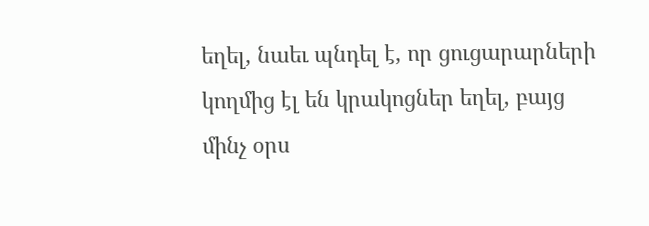եղել, նաեւ պնդել է, որ ցուցարարների կողմից էլ են կրակոցներ եղել, բայց մինչ օրս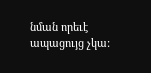նման որեւէ ապացույց չկա: